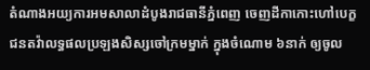តំណាងអយ្យការអមសាលាដំបូងរាជធានីភ្នំពេញ ចេញដីកាកោះហៅបេក្ខជនតវ៉ាលទ្ធផលប្រឡងសិស្សចៅក្រមម្នាក់ ក្នុងចំណោម ៦នាក់ ឲ្យចូល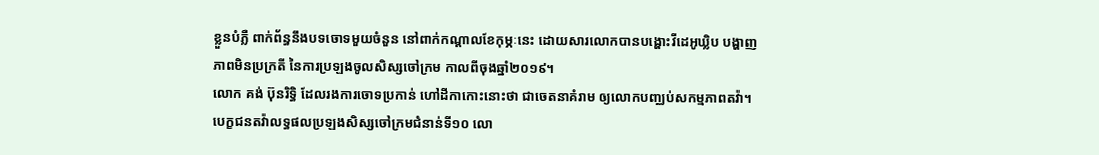ខ្លួនបំភ្លឺ ពាក់ព័ន្ធនឹងបទចោទមួយចំនួន នៅពាក់កណ្ដាលខែកុម្ភៈនេះ ដោយសារលោកបានបង្ហោះវីដេអូឃ្លិប បង្ហាញភាពមិនប្រក្រតី នៃការប្រឡងចូលសិស្សចៅក្រម កាលពីចុងឆ្នាំ២០១៩។
លោក គង់ ប៊ុនរិទ្ធិ ដែលរងការចោទប្រកាន់ ហៅដីកាកោះនោះថា ជាចេតនាគំរាម ឲ្យលោកបញ្ឈប់សកម្មភាពតវ៉ា។
បេក្ខជនតវ៉ាលទ្ធផលប្រឡងសិស្សចៅក្រមជំនាន់ទី១០ លោ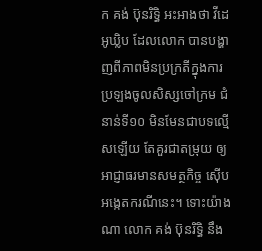ក គង់ ប៊ុនរិទ្ធិ អះអាងថា វីដេអូឃ្លិប ដែលលោក បានបង្ហាញពីភាពមិនប្រក្រតីក្នុងការប្រឡងចូលសិស្សចៅក្រម ជំនាន់ទី១០ មិនមែនជាបទល្មើសឡើយ តែគួរជាតម្រុយ ឲ្យអាជ្ញាធរមានសមត្ថកិច្ច ស៊ើបអង្កេតករណីនេះ។ ទោះយ៉ាងណា លោក គង់ ប៊ុនរិទ្ធិ នឹង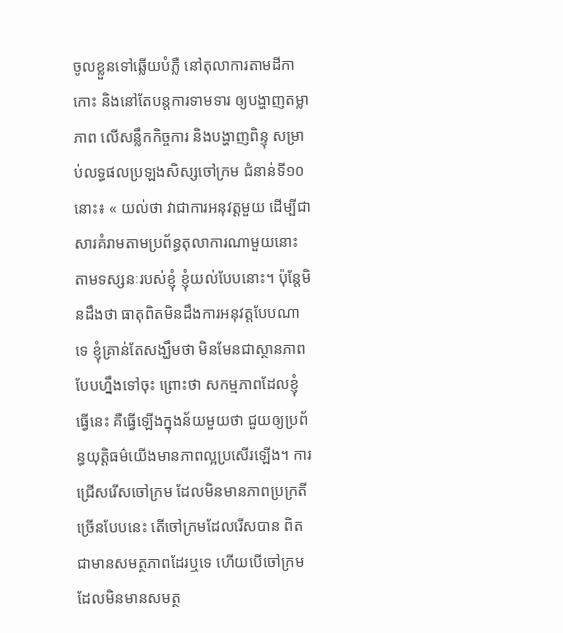ចូលខ្លួនទៅឆ្លើយបំភ្លឺ នៅតុលាការតាមដីកាកោះ និងនៅតែបន្តការទាមទារ ឲ្យបង្ហាញតម្លាភាព លើសន្លឹកកិច្ចការ និងបង្ហាញពិន្ទុ សម្រាប់លទ្ធផលប្រឡងសិស្សចៅក្រម ជំនាន់ទី១០ នោះ៖ « យល់ថា វាជាការអនុវត្តមួយ ដើម្បីជាសារគំរាមតាមប្រព័ន្ធតុលាការណាមួយនោះ តាមទស្សនៈរបស់ខ្ញុំ ខ្ញុំយល់បែបនោះ។ ប៉ុន្តែមិនដឹងថា ធាតុពិតមិនដឹងការអនុវត្តបែបណាទេ ខ្ញុំគ្រាន់តែសង្ឃឹមថា មិនមែនជាស្ថានភាពបែបហ្នឹងទៅចុះ ព្រោះថា សកម្មភាពដែលខ្ញុំធ្វើនេះ គឺធ្វើឡើងក្នុងន័យមួយថា ជួយឲ្យប្រព័ន្ធយុត្តិធម៌យើងមានភាពល្អប្រសើរឡើង។ ការជ្រើសរើសចៅក្រម ដែលមិនមានភាពប្រក្រតីច្រើនបែបនេះ តើចៅក្រមដែលរើសបាន ពិតជាមានសមត្ថភាពដែរឬទេ ហើយបើចៅក្រមដែលមិនមានសមត្ថ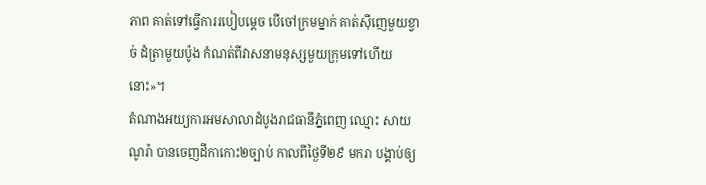ភាព គាត់ទៅធ្វើការរបៀបម្ដេច បើចៅក្រមម្នាក់ គាត់ស៊ីញេមួយខ្វាច់ ដំត្រាមួយប៉ូង កំណត់ពីវាសនាមនុស្សមួយក្រុមទៅហើយនោះ»។
តំណាងអយ្យការអមសាលាដំបូងរាជធានីភ្នំពេញ ឈ្មោះ សាយ ណូរ៉ា បានចេញដីកាកោះ២ច្បាប់ កាលពីថ្ងៃទី២៩ មករា បង្គាប់ឲ្យ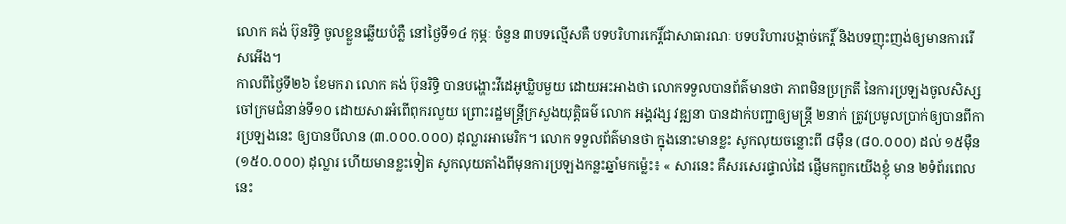លោក គង់ ប៊ុនរិទ្ធិ ចូលខ្លួនឆ្លើយបំភ្លឺ នៅថ្ងៃទី១៤ កុម្ភៈ ចំនួន ៣បទល្មើសគឺ បទបរិហារកេរ្តិ៍ជាសាធារណៈ បទបរិហារបង្កាច់កេរ្តិ៍ និងបទញុះញង់ឲ្យមានការរើសអើង។
កាលពីថ្ងៃទី២៦ ខែមករា លោក គង់ ប៊ុនរិទ្ធិ បានបង្ហោះវីដេអូឃ្លិបមួយ ដោយអះអាងថា លោកទទួលបានព័ត៌មានថា ភាពមិនប្រក្រតី នៃការប្រឡងចូលសិស្សចៅក្រមជំនាន់ទី១០ ដោយសារអំពើពុករលួយ ព្រោះរដ្ឋមន្ត្រីក្រសួងយុត្តិធម៌ លោក អង្គវង្ស វឌ្ឍនា បានដាក់បញ្ជាឲ្យមន្ត្រី ២នាក់ ត្រូវប្រមូលប្រាក់ឲ្យបានពីការប្រឡងនេះ ឲ្យបានបីលាន (៣.០០០.០០០) ដុល្លារអាមេរិក។ លោក ទទួលព័ត៌មានថា ក្នុងនោះមានខ្លះ សូកលុយចន្លោះពី ៨ម៉ឺន (៨០.០០០) ដល់ ១៥ម៉ឺន (១៥០.០០០) ដុល្លារ ហើយមានខ្លះទៀត សូកលុយតាំងពីមុនការប្រឡងកន្លះឆ្នាំមកម្ល៉េះ៖ « សារនេះ គឺសរសេរផ្ទាល់ដៃ ផ្ញើមកពួកយើងខ្ញុំ មាន ២ទំព័រពេលនេះ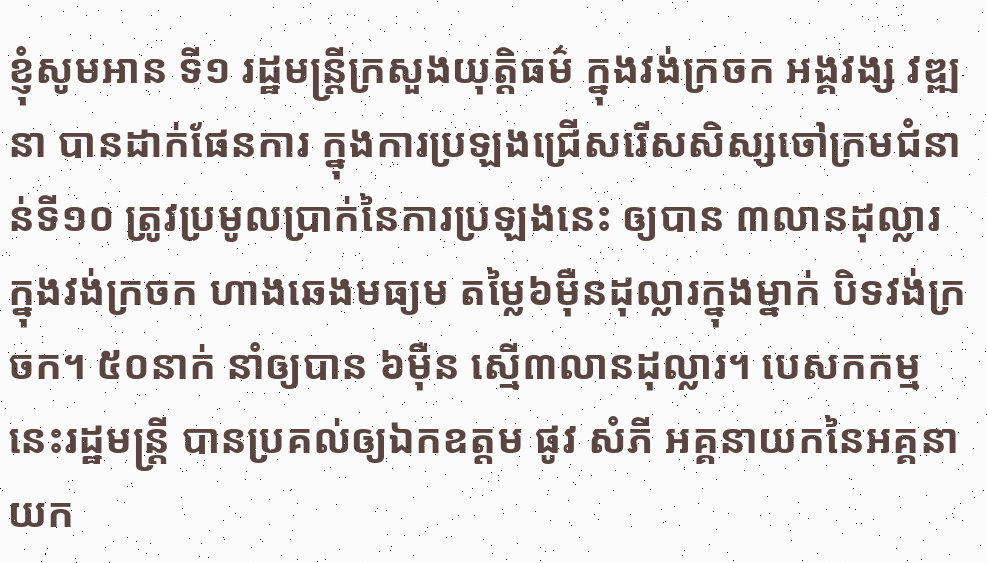ខ្ញុំសូមអាន ទី១ រដ្ឋមន្ត្រីក្រសួងយុត្តិធម៌ ក្នុងវង់ក្រចក អង្គវង្ស វឌ្ឍនា បានដាក់ផែនការ ក្នុងការប្រឡងជ្រើសរើសសិស្សចៅក្រមជំនាន់ទី១០ ត្រូវប្រមូលប្រាក់នៃការប្រឡងនេះ ឲ្យបាន ៣លានដុល្លារ ក្នុងវង់ក្រចក ហាងឆេងមធ្យម តម្លៃ៦ម៉ឺនដុល្លារក្នុងម្នាក់ បិទវង់ក្រចក។ ៥០នាក់ នាំឲ្យបាន ៦ម៉ឺន ស្មើ៣លានដុល្លារ។ បេសកកម្មនេះរដ្ឋមន្ត្រី បានប្រគល់ឲ្យឯកឧត្ដម ផូវ សំភី អគ្គនាយកនៃអគ្គនាយក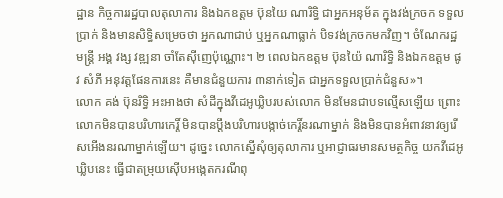ដ្ឋាន កិច្ចការរដ្ឋបាលតុលាការ និងឯកឧត្ដម ប៊ុនយៃ ណារិទ្ធិ ជាអ្នកអនុម័ត ក្នុងវង់ក្រចក ទទួលប្រាក់ និងមានសិទ្ធិសម្រេចថា អ្នកណាជាប់ ឬអ្នកណាធ្លាក់ បិទវង់ក្រចកមកវិញ។ ចំណែករដ្ឋមន្ត្រី អង្គ វង្ស វឌ្ឍនា ចាំតែស៊ីញេប៉ុណ្ណោះ។ ២ ពេលឯកឧត្ដម ប៊ុនយ៉ៃ ណារិទ្ធិ និងឯកឧត្ដម ផូវ សំភី អនុវត្តផែនការនេះ គឺមានជំនួយការ ៣នាក់ទៀត ជាអ្នកទទួលប្រាក់ជំនួស»។
លោក គង់ ប៊ុនរិទ្ធិ អះអាងថា សំដីក្នុងវីដេអូឃ្លិបរបស់លោក មិនមែនជាបទល្មើសឡើយ ព្រោះ លោកមិនបានបរិហារកេរ្តិ៍ មិនបានប្ដឹងបរិហារបង្កាច់កេរ្តិ៍នរណាម្នាក់ និងមិនបានអំពាវនាវឲ្យរើសអើងនរណាម្នាក់ឡើយ។ ដូច្នេះ លោកស្នើសុំឲ្យតុលាការ ឬអាជ្ញាធរមានសមត្ថកិច្ច យកវីដេអូឃ្លិបនេះ ធ្វើជាតម្រុយស៊ើបអង្កេតករណីពុ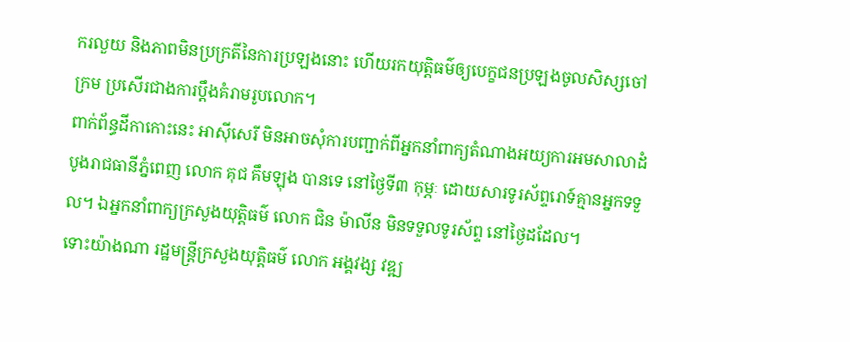ករលួយ និងភាពមិនប្រក្រតីនៃការប្រឡងនោះ ហើយរកយុត្តិធម៌ឲ្យបេក្ខជនប្រឡងចូលសិស្សចៅក្រម ប្រសើរជាងការប្ដឹងគំរាមរូបលោក។
ពាក់ព័ន្ធដីកាកោះនេះ អាស៊ីសេរី មិនអាចសុំការបញ្ជាក់ពីអ្នកនាំពាក្យតំណាងអយ្យការអមសាលាដំបូងរាជធានីភ្នំពេញ លោក គុជ គឹមឡុង បានទេ នៅថ្ងៃទី៣ កុម្ភៈ ដោយសារទូរស័ព្ទរោទ៍គ្មានអ្នកទទួល។ ឯអ្នកនាំពាក្យក្រសួងយុត្តិធម៌ លោក ជិន ម៉ាលីន មិនទទួលទូរស័ព្ទ នៅថ្ងៃដដែល។
ទោះយ៉ាងណា រដ្ឋមន្ត្រីក្រសួងយុត្តិធម៌ លោក អង្គវង្ស វឌ្ឍ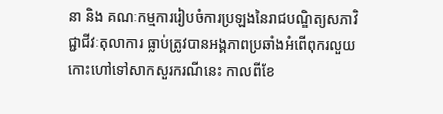នា និង គណៈកម្មការរៀបចំការប្រឡងនៃរាជបណ្ឌិត្យសភាវិជ្ជាជីវៈតុលាការ ធ្លាប់ត្រូវបានអង្គភាពប្រឆាំងអំពើពុករលួយ កោះហៅទៅសាកសួរករណីនេះ កាលពីខែ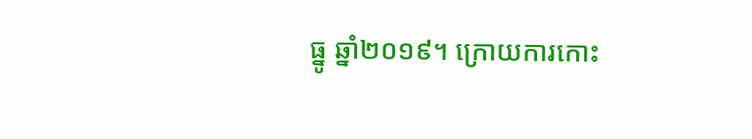ធ្នូ ឆ្នាំ២០១៩។ ក្រោយការកោះ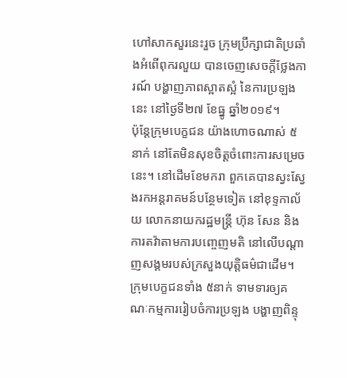ហៅសាកសួរនេះរួច ក្រុមប្រឹក្សាជាតិប្រឆាំងអំពើពុករលួយ បានចេញសេចក្ដីថ្លែងការណ៍ បង្ហាញភាពស្អាតស្អំ នៃការប្រឡងនេះ នៅថ្ងៃទី២៧ ខែធ្នូ ឆ្នាំ២០១៩។
ប៉ុន្តែក្រុមបេក្ខជន យ៉ាងហោចណាស់ ៥នាក់ នៅតែមិនសុខចិត្តចំពោះការសម្រេចនេះ។ នៅដើមខែមករា ពួកគេបានស្វះស្វែងរកអន្តរាគមន៍បន្ថែមទៀត នៅខុទ្ទកាល័យ លោកនាយករដ្ឋមន្ត្រី ហ៊ុន សែន និងការតវ៉ាតាមការបញ្ចេញមតិ នៅលើបណ្ដាញសង្គមរបស់ក្រសួងយុត្តិធម៌ជាដើម។ ក្រុមបេក្ខជនទាំង ៥នាក់ ទាមទារឲ្យគណៈកម្មការរៀបចំការប្រឡង បង្ហាញពិន្ទុ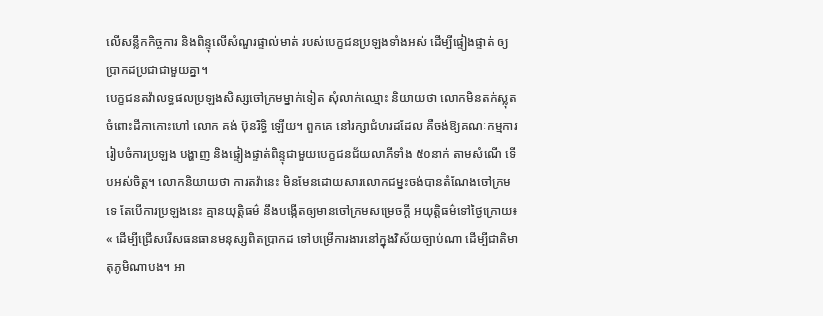លើសន្លឹកកិច្ចការ និងពិន្ទុលើសំណួរផ្ទាល់មាត់ របស់បេក្ខជនប្រឡងទាំងអស់ ដើម្បីផ្ទៀងផ្ទាត់ ឲ្យប្រាកដប្រជាជាមួយគ្នា។
បេក្ខជនតវ៉ាលទ្ធផលប្រឡងសិស្សចៅក្រមម្នាក់ទៀត សុំលាក់ឈ្មោះ និយាយថា លោកមិនតក់ស្លុតចំពោះដីកាកោះហៅ លោក គង់ ប៊ុនរិទ្ធិ ឡើយ។ ពួកគេ នៅរក្សាជំហរដដែល គឺចង់ឱ្យគណៈកម្មការរៀបចំការប្រឡង បង្ហាញ និងផ្ទៀងផ្ទាត់ពិន្ទុជាមួយបេក្ខជនជ័យលាភីទាំង ៥០នាក់ តាមសំណើ ទើបអស់ចិត្ត។ លោកនិយាយថា ការតវ៉ានេះ មិនមែនដោយសារលោកជម្នះចង់បានតំណែងចៅក្រមទេ តែបើការប្រឡងនេះ គ្មានយុត្តិធម៌ នឹងបង្កើតឲ្យមានចៅក្រមសម្រេចក្ដី អយុត្តិធម៌ទៅថ្ងៃក្រោយ៖ « ដើម្បីជ្រើសរើសធនធានមនុស្សពិតប្រាកដ ទៅបម្រើការងារនៅក្នុងវិស័យច្បាប់ណា ដើម្បីជាតិមាតុភូមិណាបង។ អា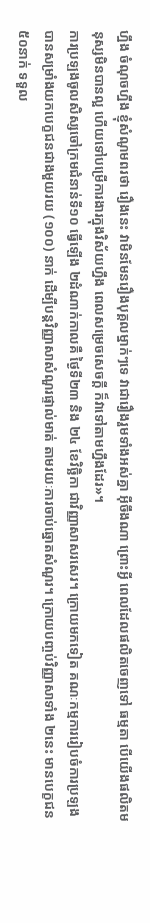ហ្នឹង ចំណុចហ្នឹង ខ្ញុំសំណូមពរថា រឿងនេះ វាមិនមែនរឿងបុគ្គលម្នាក់ៗទេ វាជារឿងរួមទាំងអស់គ្នា អ៊ីចឹងណា ព្រោះអ្វី ពេលដែលផលិតចេញទៅ ធម្មតា បើយើងផលិតមនុស្សមិនបានល្អ ហើយទៅបម្រើការងារក្នុងវិស័យហ្នឹង ពេលសម្រេចសេចក្ដី ក៏វាទៅតាមហ្នឹងដែរ»។
ការប្រឡងចូលសិស្សចៅក្រមជំនាន់ទី១០ ធ្វើឡើង ២ដំណាក់កាលគឺ ថ្ងៃទី២៣ និង ២៤ ខែវិច្ឆិកា ជាវិញ្ញាសាសរសេរ។ ក្រោយមកទៀត គណៈកម្មការរៀបចំការប្រឡងបានសម្រាំងយកបេក្ខជនជាងមួយរយ (១០០) នាក់ ដើម្បីបន្តវិញ្ញាសាសំណួរផ្ទាល់មាត់ តាមរយៈការចាប់ឆ្នោតសំណួរ។ ក្រោយបញ្ចប់វិញ្ញាសាទាំង ២នេះ មានបេក្ខជន ៥០នាក់ ទទួល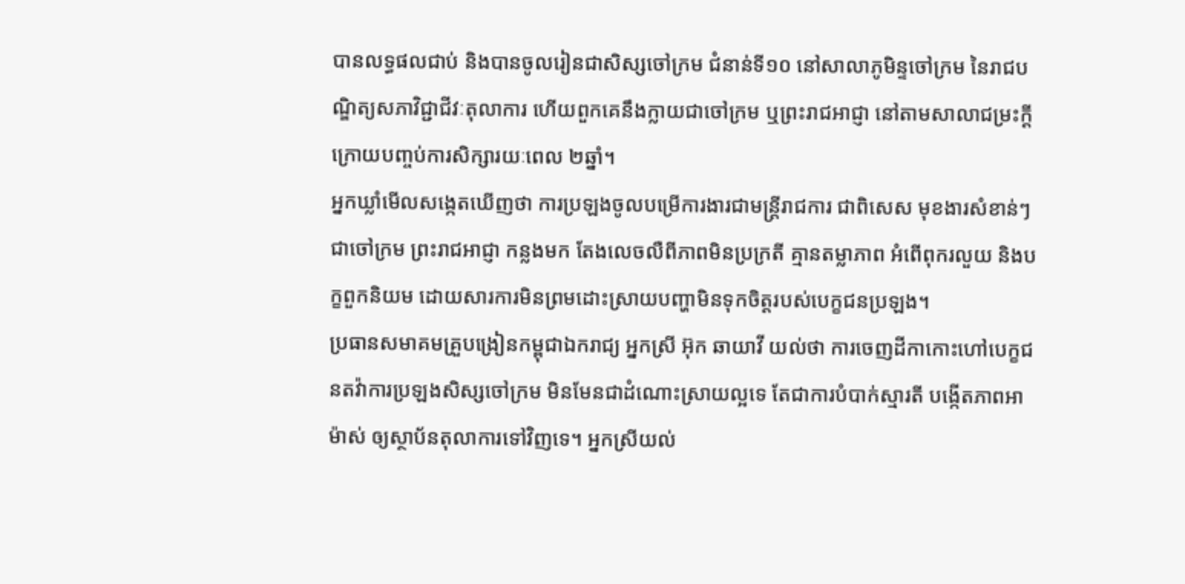បានលទ្ធផលជាប់ និងបានចូលរៀនជាសិស្សចៅក្រម ជំនាន់ទី១០ នៅសាលាភូមិន្ទចៅក្រម នៃរាជបណ្ឌិត្យសភាវិជ្ជាជីវៈតុលាការ ហើយពួកគេនឹងក្លាយជាចៅក្រម ឬព្រះរាជអាជ្ញា នៅតាមសាលាជម្រះក្ដី ក្រោយបញ្ចប់ការសិក្សារយៈពេល ២ឆ្នាំ។
អ្នកឃ្លាំមើលសង្កេតឃើញថា ការប្រឡងចូលបម្រើការងារជាមន្ត្រីរាជការ ជាពិសេស មុខងារសំខាន់ៗ ជាចៅក្រម ព្រះរាជអាជ្ញា កន្លងមក តែងលេចលឺពីភាពមិនប្រក្រតី គ្មានតម្លាភាព អំពើពុករលួយ និងបក្ខពួកនិយម ដោយសារការមិនព្រមដោះស្រាយបញ្ហាមិនទុកចិត្តរបស់បេក្ខជនប្រឡង។
ប្រធានសមាគមគ្រួបង្រៀនកម្ពុជាឯករាជ្យ អ្នកស្រី អ៊ុក ឆាយាវី យល់ថា ការចេញដីកាកោះហៅបេក្ខជនតវ៉ាការប្រឡងសិស្សចៅក្រម មិនមែនជាដំណោះស្រាយល្អទេ តែជាការបំបាក់ស្មារតី បង្កើតភាពអាម៉ាស់ ឲ្យស្ថាប័នតុលាការទៅវិញទេ។ អ្នកស្រីយល់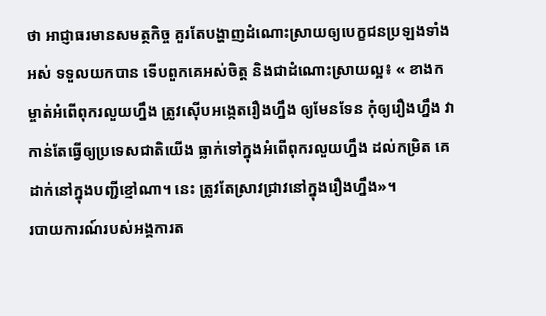ថា អាជ្ញាធរមានសមត្ថកិច្ច គួរតែបង្ហាញដំណោះស្រាយឲ្យបេក្ខជនប្រឡងទាំងអស់ ទទួលយកបាន ទើបពួកគេអស់ចិត្ត និងជាដំណោះស្រាយល្អ៖ « ខាងកម្ចាត់អំពើពុករលួយហ្នឹង ត្រូវស៊ើបអង្កេតរឿងហ្នឹង ឲ្យមែនទែន កុំឲ្យរឿងហ្នឹង វាកាន់តែធ្វើឲ្យប្រទេសជាតិយើង ធ្លាក់ទៅក្នុងអំពើពុករលួយហ្នឹង ដល់កម្រិត គេដាក់នៅក្នុងបញ្ជីខ្មៅណា។ នេះ ត្រូវតែស្រាវជ្រាវនៅក្នុងរឿងហ្នឹង»។
របាយការណ៍របស់អង្គការត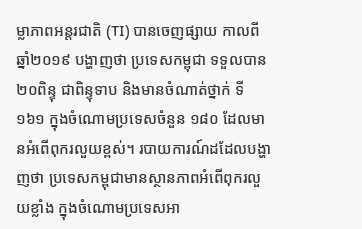ម្លាភាពអន្តរជាតិ (TI) បានចេញផ្សាយ កាលពីឆ្នាំ២០១៩ បង្ហាញថា ប្រទេសកម្ពុជា ទទួលបាន ២០ពិន្ទុ ជាពិន្ទុទាប និងមានចំណាត់ថ្នាក់ ទី១៦១ ក្នុងចំណោមប្រទេសចំនួន ១៨០ ដែលមានអំពើពុករលួយខ្ពស់។ របាយការណ៍ដដែលបង្ហាញថា ប្រទេសកម្ពុជាមានស្ថានភាពអំពើពុករលួយខ្លាំង ក្នុងចំណោមប្រទេសអា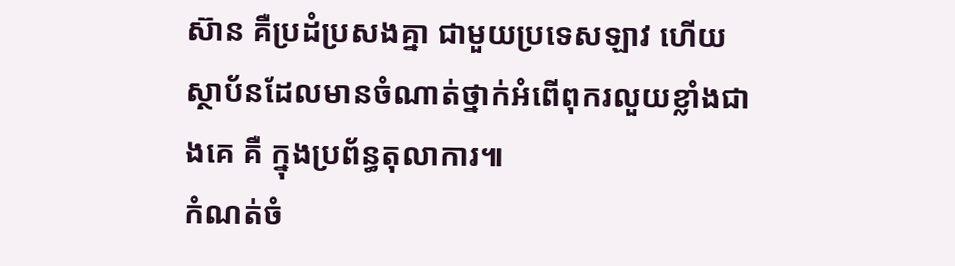ស៊ាន គឺប្រដំប្រសងគ្នា ជាមួយប្រទេសឡាវ ហើយស្ថាប័នដែលមានចំណាត់ថ្នាក់អំពើពុករលួយខ្លាំងជាងគេ គឺ ក្នុងប្រព័ន្ធតុលាការ៕
កំណត់ចំ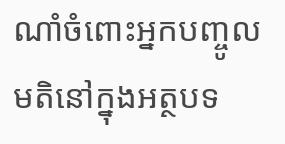ណាំចំពោះអ្នកបញ្ចូលមតិនៅក្នុងអត្ថបទ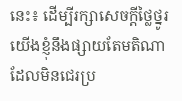នេះ៖ ដើម្បីរក្សាសេចក្ដីថ្លៃថ្នូរ យើងខ្ញុំនឹងផ្សាយតែមតិណា ដែលមិនជេរប្រ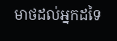មាថដល់អ្នកដទៃ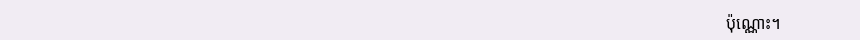ប៉ុណ្ណោះ។